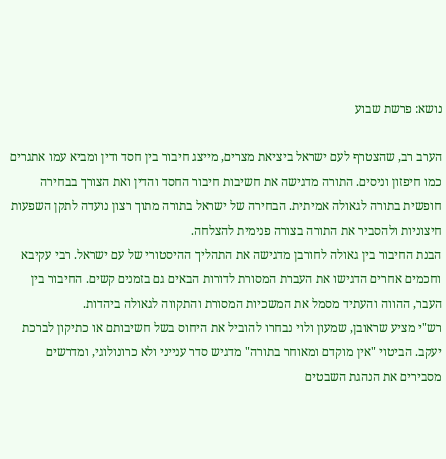נושא: פרשת שבוע

הערב רב, שהצטרף לעם ישראל ביציאת מצרים, מייצג חיבור בין חסד ודין ומביא עמו אתגרים כמו חיפזון וניסים. התורה מדגישה את חשיבות חיבור החסד והדין ואת הצורך בבחירה חופשית בתורה לגאולה אמיתית. הבחירה של ישראל בתורה מתוך רצון נועדה לתקן השפעות חיצוניות ולהסביר את התורה בצורה פנימית להצלחה.
הבנת החיבור בין גאולה לחורבן מדגישה את התהליך ההיסטורי של עם ישראל. רבי עקיבא וחכמים אחרים הדגישו את העברת המסורת לדורות הבאים גם בזמנים קשים. החיבור בין העבר, ההווה והעתיד מסמל את המשכיות המסורת והתקווה לגאולה ביהדות.
רש"י מציע שראובן, שמעון ולוי נבחרו להוביל את היחוס בשל חשיבותם או כתיקון לברכת יעקב. הביטוי "אין מוקדם ומאוחר בתורה" מדגיש סדר ענייני ולא כרונולוגי, ומדרשים מסבירים את הנהגת השבטים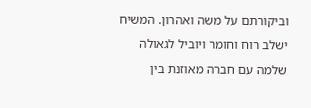וביקורתם על משה ואהרון. המשיח ישלב רוח וחומר ויוביל לגאולה שלמה עם חברה מאוזנת בין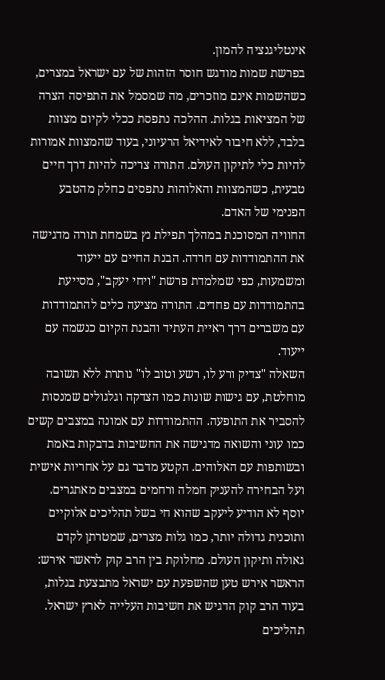אינטליגנציה להמון.
בפרשת שמות מודגש חוסר הזהות של עם ישראל במצרים, כשהשמות אינם מוזכרים, מה שמסמל את התפיסה הצרה של המציאות בגלות. ההלכה נתפסת ככלי לקיום מצוות בלבד, ללא חיבור לאידיאל הרעיוני, בעוד שהמצוות אמורות להיות כלי לתיקון העולם. התורה צריכה להיות דרך חיים טבעית, כשהמצוות והאלוהות נתפסים כחלק מהטבע הפנימי של האדם.
החוויה המסוכנת במהלך תפילת נץ בשמחת תורה מדגישה את ההתמודדות עם חרדה. הבנת החיים עם ייעוד ומשמעות, כפי שמלמדת פרשת "ויחי יעקב", מסייעת בהתמודדות עם פחדים. התורה מציעה כלים להתמודדות עם משברים דרך ראיית העתיד והבנת הקיום כנשמה עם ייעוד.
השאלה "צדיק ורע לו, רשע וטוב לו" נותרת ללא תשובה מוחלטת, עם גישות שונות כמו הצדקה וגלגולים שמנסות להסביר את התופעה. ההתמודדות עם אמונה במצבים קשים כמו עוני והשואה מדגישה את החשיבות בדבקות באמת ובשותפות עם האלוהים. הקטע מדבר גם על אחריות אישית ועל הבחירה להעניק חמלה ורחמים במצבים מאתגרים.
יוסף לא הודיע ליעקב שהוא חי בשל תהליכים אלוקיים ותוכנית גדולה יותר, כמו גלות מצרים, שמטרתן לקדם גאולה ותיקון העולם. מחלוקת בין הרב קוק לראשר אירש: הראשר אירש טען שהשפעת עם ישראל מתבצעת בגלות, בעוד הרב קוק הדגיש את חשיבות העלייה לארץ ישראל. תהליכים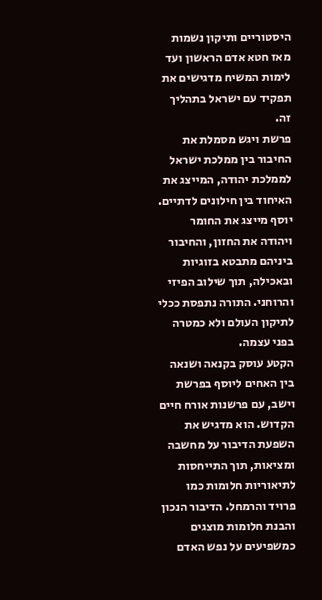היסטוריים ותיקון נשמות מאז חטא אדם הראשון ועד לימות המשיח מדגישים את תפקיד עם ישראל בתהליך זה.
פרשת ויגש מסמלת את החיבור בין ממלכת ישראל לממלכת יהודה, המייצג את האיחוד בין חילונים לדתיים. יוסף מייצג את החומר ויהודה את החזון, והחיבור ביניהם מתבטא בזוגיות ובאכילה, תוך שילוב הפיזי והרוחני. התורה נתפסת ככלי לתיקון העולם ולא כמטרה בפני עצמה.
הקטע עוסק בקנאה ושנאה בין האחים ליוסף בפרשת וישב, עם פרשנות אורח חיים הקדוש. הוא מדגיש את השפעת הדיבור על מחשבה ומציאות, תוך התייחסות לתיאוריות חלומות כמו פרויד והרמחל. הדיבור הנכון והבנת חלומות מוצגים כמשפיעים על נפש האדם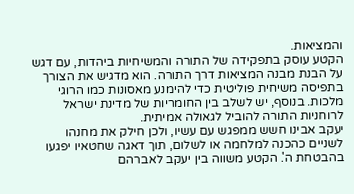והמציאות.
הקטע עוסק בתפקידה של התורה והמשיחיות ביהדות, עם דגש על הבנת מבנה המציאות דרך התורה. הוא מדגיש את הצורך בתפיסה משיחית פוליטית כדי להימנע מאסונות כמו הרוגי מלכות. בנוסף, יש לשלב בין החומריות של מדינת ישראל לרוחניות התורה להוביל לגאולה אמיתית.
יעקב אבינו חשש ממפגש עם עשיו, ולכן חילק את מחנהו לשניים כהכנה למלחמה או לשלום, תוך דאגה שחטאיו יפגעו בהבטחת ה'. הקטע משווה בין יעקב לאברהם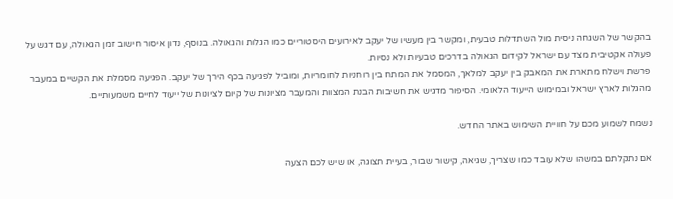בהקשר של השגחה ניסית מול השתדלות טבעית, ומקשר בין מעשיו של יעקב לאירועים היסטוריים כמו הגלות והגאולה. בנוסף, נדון איסור חישוב זמן הגאולה, עם דגש על פעולה אקטיבית מצד עם ישראל לקידום הגאולה בדרכים טבעיות ולא נסיות.
פרשת וישלח מתארת את המאבק בין יעקב למלאך, המסמל את המתח בין רוחניות לחומריות, ומוביל לפגיעה בכף הירך של יעקב. הפגיעה מסמלת את הקשיים במעבר מהגלות לארץ ישראל ובמימוש הייעוד הלאומי. הסיפור מדגיש את חשיבות הבנת המצוות והמעבר מציונות של קיום לציונות של ייעוד לחיים משמעותיים.

נשמח לשמוע מכם על חוויית השימוש באתר החדש.

אם נתקלתם במשהו שלא עובד כמו שצריך, שגיאה, קישור שבור, בעיית תצוגה, או שיש לכם הצעה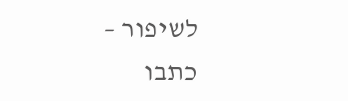לשיפור – כתבו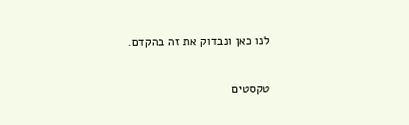לנו כאן ונבדוק את זה בהקדם.

טקסטים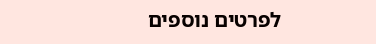לפרטים נוספים